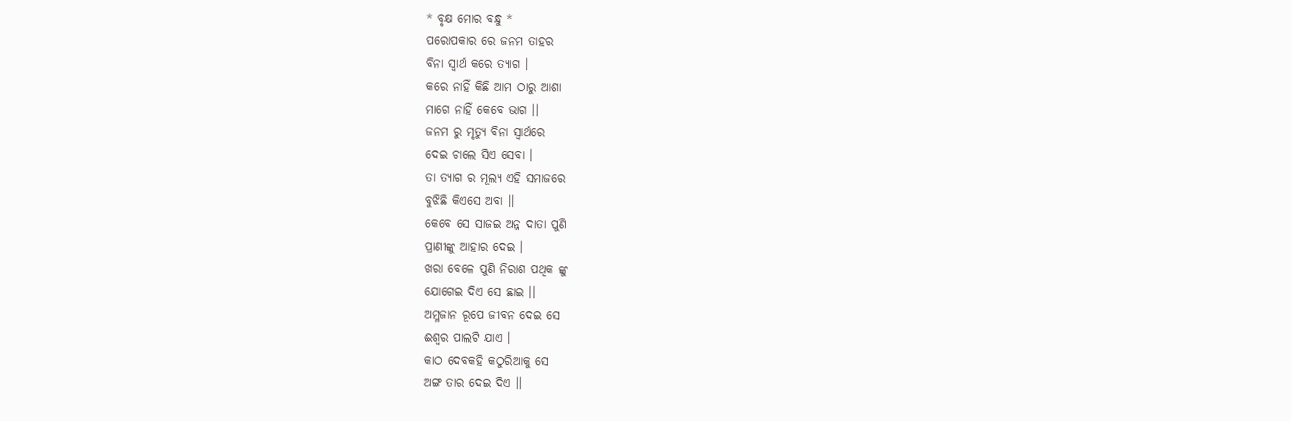* ବୃକ୍ଷ ମୋର ବନ୍ଧୁ *
ପରୋପକାର ରେ ଜନମ ତାହର
ବିନା ସ୍ବାର୍ଥ କରେ ତ୍ୟାଗ ।
କରେ ନାହିଁ କିଛି ଆମ ଠାରୁ ଆଶା
ମାଗେ ନାହିଁ କେବେ ଭାଗ ।।
ଜନମ ରୁ ମୃତ୍ୟୁ ବିନା ସ୍ୱାର୍ଥରେ
ଦେଇ ଚାଲେ ସିଏ ସେବା ।
ତା ତ୍ୟାଗ ର ମୂଲ୍ୟ ଏହି ସମାଜରେ
ବୁଝିଛି କିଏସେ ଅବା ।।
କେବେ ସେ ସାଜଇ ଅନ୍ନ ଦାତା ପୁଣି
ପ୍ରାଣୀଙ୍କୁ ଆହାର ଦେଇ ।
ଖରା ବେଳେ ପୁଣି ନିରାଶ ପଥିକ ଙ୍କୁ
ଯୋଗେଇ ଦିଏ ସେ ଛାଇ ।।
ଅମ୍ଳଜାନ ରୂପେ ଜୀବନ ଦେଇ ସେ
ଈଶ୍ୱର ପାଲଟି ଯାଏ ।
କାଠ ଦେବକହି କଠୁରିଆକୁ ସେ
ଅଙ୍ଗ ତାର ଦେଇ ଦିଏ ।।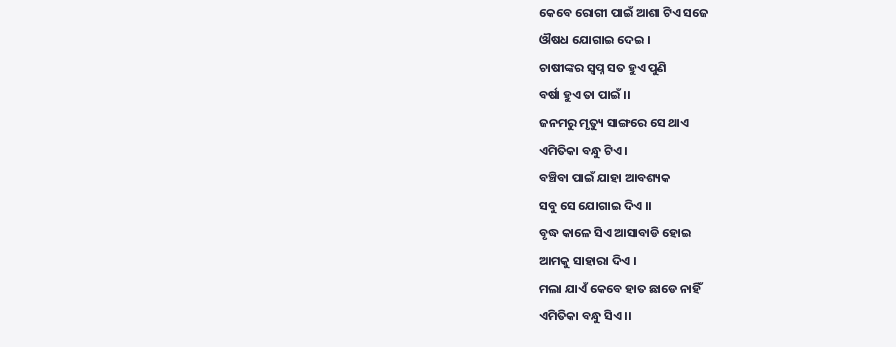କେବେ ରୋଗୀ ପାଇଁ ଆଶା ଟିଏ ସଜେ
ଔଷଧ ଯୋଗାଇ ଦେଇ ।
ଚାଷୀଙ୍କର ସ୍ବପ୍ନ ସତ ହୁଏ ପୁଣି
ବର୍ଷା ହୁଏ ତା ପାଇଁ ।।
ଜନମରୁ ମୃତ୍ୟୁ ସାଙ୍ଗରେ ସେ ଥାଏ
ଏମିତିକା ବନ୍ଧୁ ଟିଏ ।
ବଞ୍ଚିବା ପାଇଁ ଯାହା ଆବଶ୍ୟକ
ସବୁ ସେ ଯୋଗାଇ ଦିଏ ।।
ବୃଦ୍ଧ କାଳେ ସିଏ ଆସାବାଡି ହୋଇ
ଆମକୁ ସାହାରା ଦିଏ ।
ମଲା ଯାଏଁ କେବେ ହାତ ଛାଡେ ନାହିଁ
ଏମିତିକା ବନ୍ଧୁ ସିଏ ।।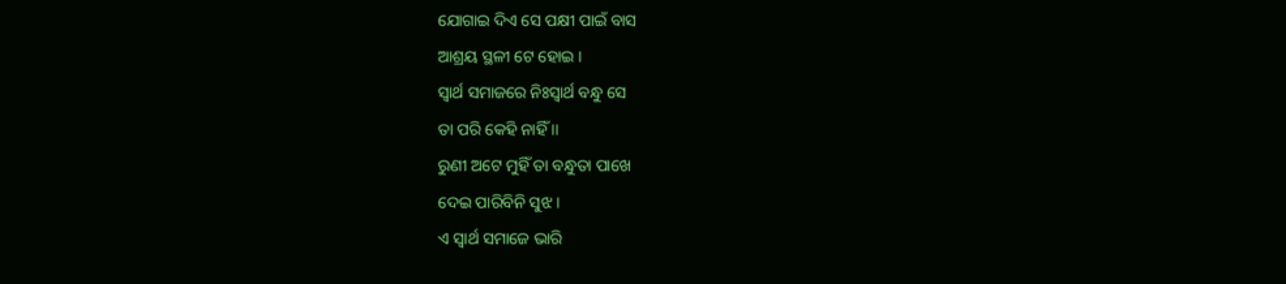ଯୋଗାଇ ଦିଏ ସେ ପକ୍ଷୀ ପାଇଁ ବାସ
ଆଶ୍ରୟ ସ୍ଥଳୀ ଟେ ହୋଇ ।
ସ୍ବାର୍ଥ ସମାଜରେ ନିଃସ୍ୱାର୍ଥ ବନ୍ଧୁ ସେ
ତା ପରି କେହି ନାହିଁ ।।
ରୁଣୀ ଅଟେ ମୁହିଁ ତା ବନ୍ଧୁତା ପାଖେ
ଦେଇ ପାରିବିନି ସୁଝ ।
ଏ ସ୍ବାର୍ଥ ସମାଜେ ଭାରି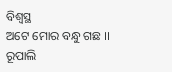ବିଶ୍ଵସ୍ଥ
ଅଟେ ମୋର ବନ୍ଧୁ ଗଛ ।।
ରୂପାଲି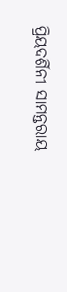ପ୍ରିୟଦର୍ଶିନୀ ସାମନ୍ତରାୟ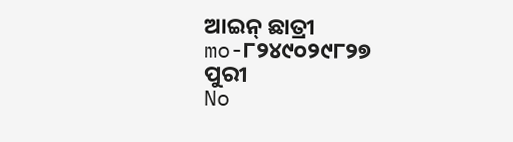ଆଇନ୍ ଛାତ୍ରୀ
mo-୮୨୪୯୦୨୯୮୨୭
ପୁରୀ
No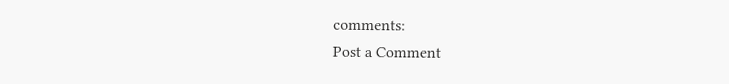comments:
Post a Comment